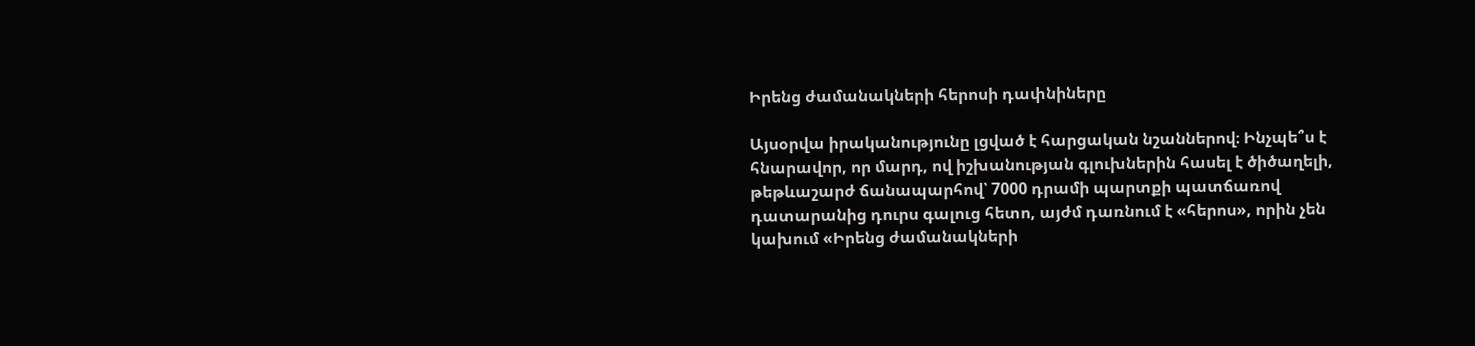Իրենց ժամանակների հերոսի դափնիները

Այսօրվա իրականությունը լցված է հարցական նշաններով։ Ինչպե՞ս է հնարավոր, որ մարդ, ով իշխանության գլուխներին հասել է ծիծաղելի, թեթևաշարժ ճանապարհով՝ 7000 դրամի պարտքի պատճառով դատարանից դուրս գալուց հետո, այժմ դառնում է «հերոս», որին չեն կախում «Իրենց ժամանակների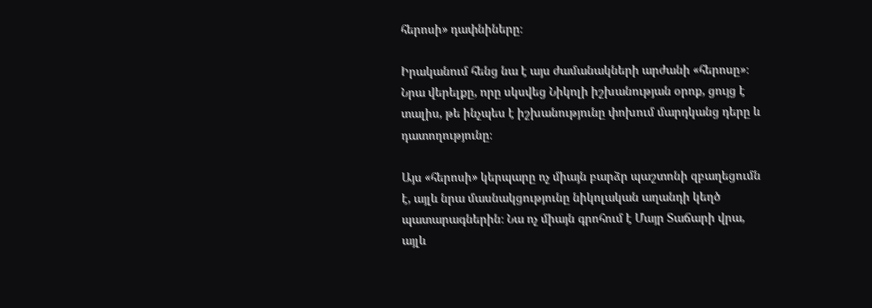հերոսի» դափնիները։

Իրականում հենց նա է այս ժամանակների արժանի «հերոսը»։ Նրա վերելքը, որը սկսվեց Նիկոլի իշխանության օրոք, ցույց է տալիս, թե ինչպես է իշխանությունը փոխում մարդկանց դերը և դատողությունը։

Այս «հերոսի» կերպարը ոչ միայն բարձր պաշտոնի զբաղեցումն է, այլև նրա մասնակցությունը նիկոլական աղանդի կեղծ պատարագներին։ Նա ոչ միայն գրոհում է Մայր Տաճարի վրա, այլև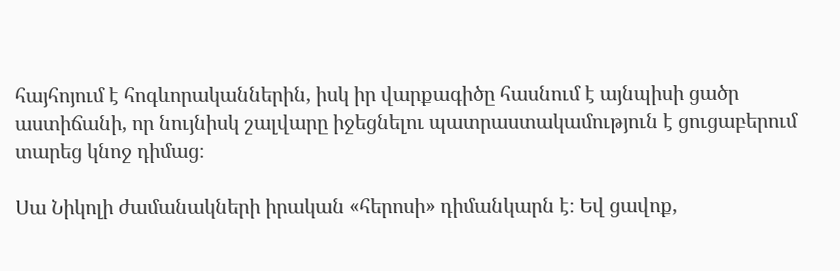հայհոյում է հոգևորականներին, իսկ իր վարքագիծը հասնում է այնպիսի ցածր աստիճանի, որ նույնիսկ շալվարը իջեցնելու պատրաստակամություն է ցուցաբերում տարեց կնոջ դիմաց։

Սա Նիկոլի ժամանակների իրական «հերոսի» դիմանկարն է։ Եվ ցավոք,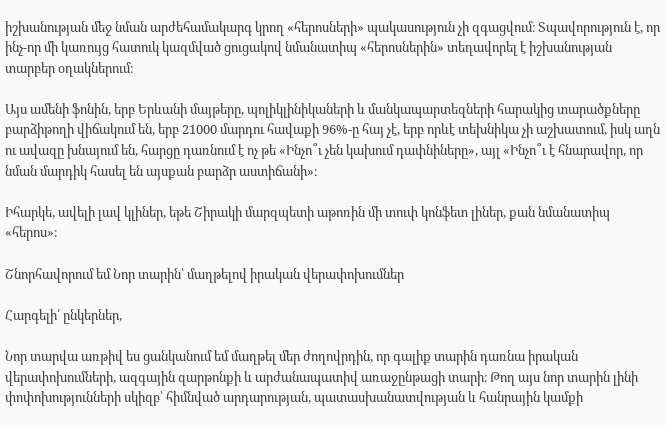իշխանության մեջ նման արժեհամակարգ կրող «հերոսների» պակասություն չի զգացվում։ Տպավորություն է, որ ինչ-որ մի կառույց հատուկ կազմված ցուցակով նմանատիպ «հերոսներին» տեղավորել է իշխանության տարբեր օղակներում։

Այս ամենի ֆոնին, երբ Երևանի մայթերը, պոլիկլինիկաների և մանկապարտեզների հարակից տարածքները բարձիթողի վիճակում են, երբ 21000 մարդու հավաքի 96%-ը հայ չէ, երբ որևէ տեխնիկա չի աշխատում, իսկ աղն ու ավազը խնայում են, հարցը դառնում է ոչ թե «Ինչո՞ւ չեն կախում դափնիները», այլ «Ինչո՞ւ է հնարավոր, որ նման մարդիկ հասել են այսքան բարձր աստիճանի»։

Իհարկե, ավելի լավ կլիներ, եթե Շիրակի մարզպետի աթոռին մի տուփ կոնֆետ լիներ, քան նմանատիպ «հերոս»։

Շնորհավորում եմ Նոր տարին՝ մաղթելով իրական վերափոխումներ

Հարգելի՛ ընկերներ,

Նոր տարվա առթիվ ես ցանկանում եմ մաղթել մեր ժողովրդին, որ գալիք տարին դառնա իրական վերափոխումների, ազգային զարթոնքի և արժանապատիվ առաջընթացի տարի։ Թող այս նոր տարին լինի փոփոխությունների սկիզբ՝ հիմնված արդարության, պատասխանատվության և հանրային կամքի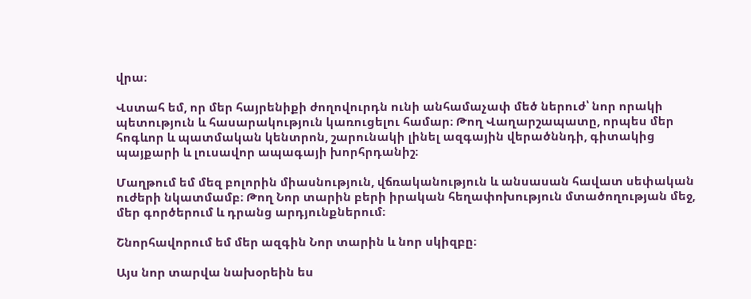վրա։

Վստահ եմ, որ մեր հայրենիքի ժողովուրդն ունի անհամաչափ մեծ ներուժ՝ նոր որակի պետություն և հասարակություն կառուցելու համար։ Թող Վաղարշապատը, որպես մեր հոգևոր և պատմական կենտրոն, շարունակի լինել ազգային վերածննդի, գիտակից պայքարի և լուսավոր ապագայի խորհրդանիշ։

Մաղթում եմ մեզ բոլորին միասնություն, վճռականություն և անսասան հավատ սեփական ուժերի նկատմամբ։ Թող Նոր տարին բերի իրական հեղափոխություն մտածողության մեջ, մեր գործերում և դրանց արդյունքներում։

Շնորհավորում եմ մեր ազգին Նոր տարին և նոր սկիզբը։

Այս նոր տարվա նախօրեին ես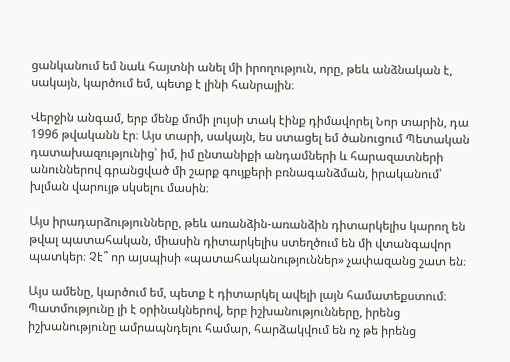ցանկանում եմ նաև հայտնի անել մի իրողություն, որը, թեև անձնական է, սակայն, կարծում եմ, պետք է լինի հանրային։

Վերջին անգամ, երբ մենք մոմի լույսի տակ էինք դիմավորել Նոր տարին, դա 1996 թվականն էր։ Այս տարի, սակայն, ես ստացել եմ ծանուցում Պետական դատախազությունից՝ իմ, իմ ընտանիքի անդամների և հարազատների անուններով գրանցված մի շարք գույքերի բռնագանձման, իրականում՝ խլման վարույթ սկսելու մասին։

Այս իրադարձությունները, թեև առանձին-առանձին դիտարկելիս կարող են թվալ պատահական, միասին դիտարկելիս ստեղծում են մի վտանգավոր պատկեր։ Չէ՞ որ այսպիսի «պատահականություններ» չափազանց շատ են։

Այս ամենը, կարծում եմ, պետք է դիտարկել ավելի լայն համատեքստում։ Պատմությունը լի է օրինակներով, երբ իշխանությունները, իրենց իշխանությունը ամրապնդելու համար, հարձակվում են ոչ թե իրենց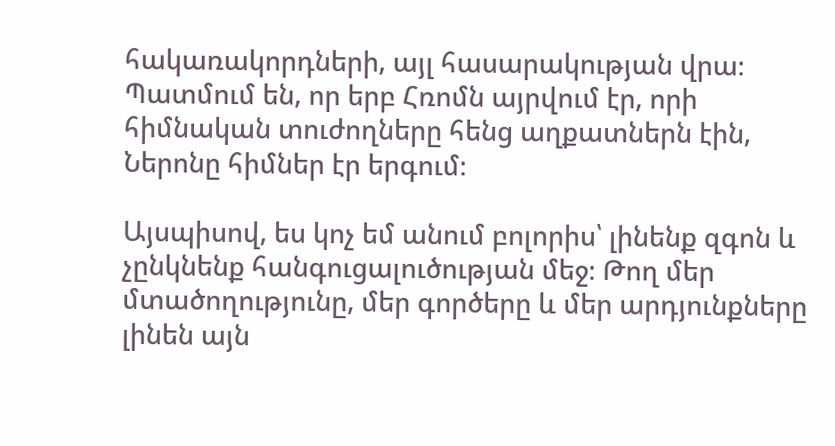հակառակորդների, այլ հասարակության վրա։ Պատմում են, որ երբ Հռոմն այրվում էր, որի հիմնական տուժողները հենց աղքատներն էին, Ներոնը հիմներ էր երգում։

Այսպիսով, ես կոչ եմ անում բոլորիս՝ լինենք զգոն և չընկնենք հանգուցալուծության մեջ։ Թող մեր մտածողությունը, մեր գործերը և մեր արդյունքները լինեն այն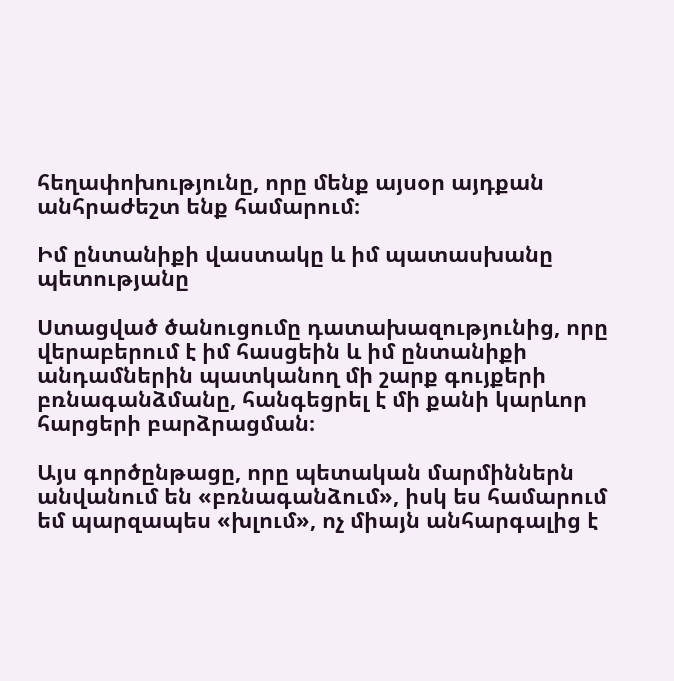հեղափոխությունը, որը մենք այսօր այդքան անհրաժեշտ ենք համարում։

Իմ ընտանիքի վաստակը և իմ պատասխանը պետությանը

Ստացված ծանուցումը դատախազությունից, որը վերաբերում է իմ հասցեին և իմ ընտանիքի անդամներին պատկանող մի շարք գույքերի բռնագանձմանը, հանգեցրել է մի քանի կարևոր հարցերի բարձրացման։

Այս գործընթացը, որը պետական մարմիններն անվանում են «բռնագանձում», իսկ ես համարում եմ պարզապես «խլում», ոչ միայն անհարգալից է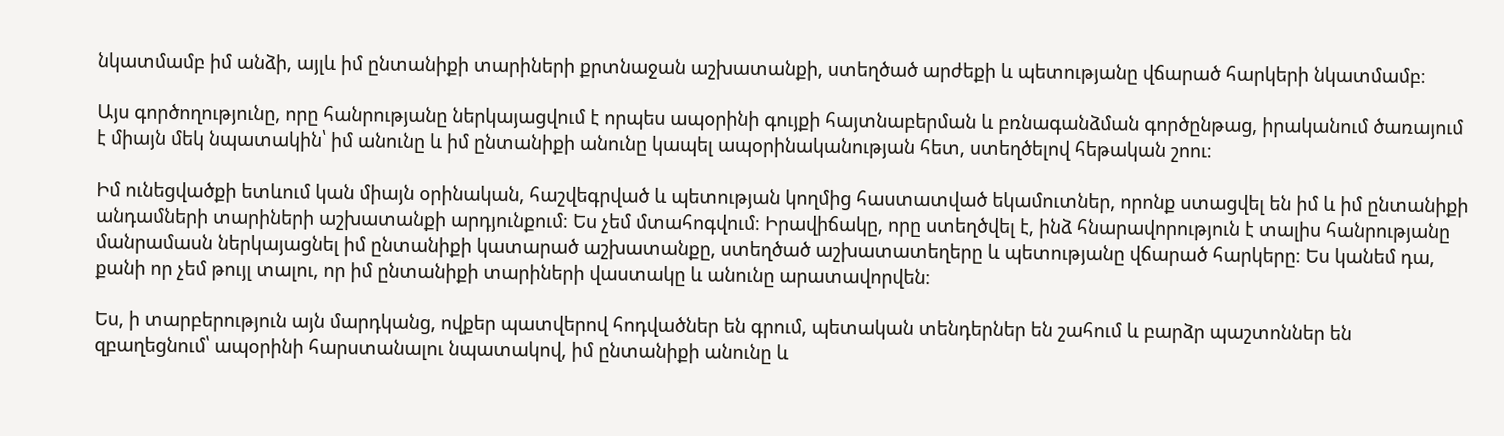նկատմամբ իմ անձի, այլև իմ ընտանիքի տարիների քրտնաջան աշխատանքի, ստեղծած արժեքի և պետությանը վճարած հարկերի նկատմամբ։

Այս գործողությունը, որը հանրությանը ներկայացվում է որպես ապօրինի գույքի հայտնաբերման և բռնագանձման գործընթաց, իրականում ծառայում է միայն մեկ նպատակին՝ իմ անունը և իմ ընտանիքի անունը կապել ապօրինականության հետ, ստեղծելով հեթական շոու։

Իմ ունեցվածքի ետևում կան միայն օրինական, հաշվեգրված և պետության կողմից հաստատված եկամուտներ, որոնք ստացվել են իմ և իմ ընտանիքի անդամների տարիների աշխատանքի արդյունքում։ Ես չեմ մտահոգվում։ Իրավիճակը, որը ստեղծվել է, ինձ հնարավորություն է տալիս հանրությանը մանրամասն ներկայացնել իմ ընտանիքի կատարած աշխատանքը, ստեղծած աշխատատեղերը և պետությանը վճարած հարկերը։ Ես կանեմ դա, քանի որ չեմ թույլ տալու, որ իմ ընտանիքի տարիների վաստակը և անունը արատավորվեն։

Ես, ի տարբերություն այն մարդկանց, ովքեր պատվերով հոդվածներ են գրում, պետական տենդերներ են շահում և բարձր պաշտոններ են զբաղեցնում՝ ապօրինի հարստանալու նպատակով, իմ ընտանիքի անունը և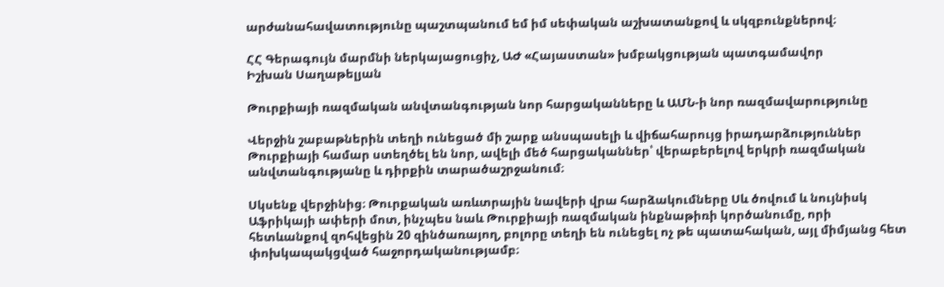արժանահավատությունը պաշտպանում եմ իմ սեփական աշխատանքով և սկզբունքներով։

ՀՀ Գերագույն մարմնի ներկայացուցիչ, ԱԺ «Հայաստան» խմբակցության պատգամավոր
Իշխան Սաղաթելյան

Թուրքիայի ռազմական անվտանգության նոր հարցականները և ԱՄՆ-ի նոր ռազմավարությունը

Վերջին շաբաթներին տեղի ունեցած մի շարք անսպասելի և վիճահարույց իրադարձություններ Թուրքիայի համար ստեղծել են նոր, ավելի մեծ հարցականներ՝ վերաբերելով երկրի ռազմական անվտանգությանը և դիրքին տարածաշրջանում։

Սկսենք վերջինից։ Թուրքական առևտրային նավերի վրա հարձակումները Սև ծովում և նույնիսկ Աֆրիկայի ափերի մոտ, ինչպես նաև Թուրքիայի ռազմական ինքնաթիռի կործանումը, որի հետևանքով զոհվեցին 20 զինծառայող, բոլորը տեղի են ունեցել ոչ թե պատահական, այլ միմյանց հետ փոխկապակցված հաջորդականությամբ։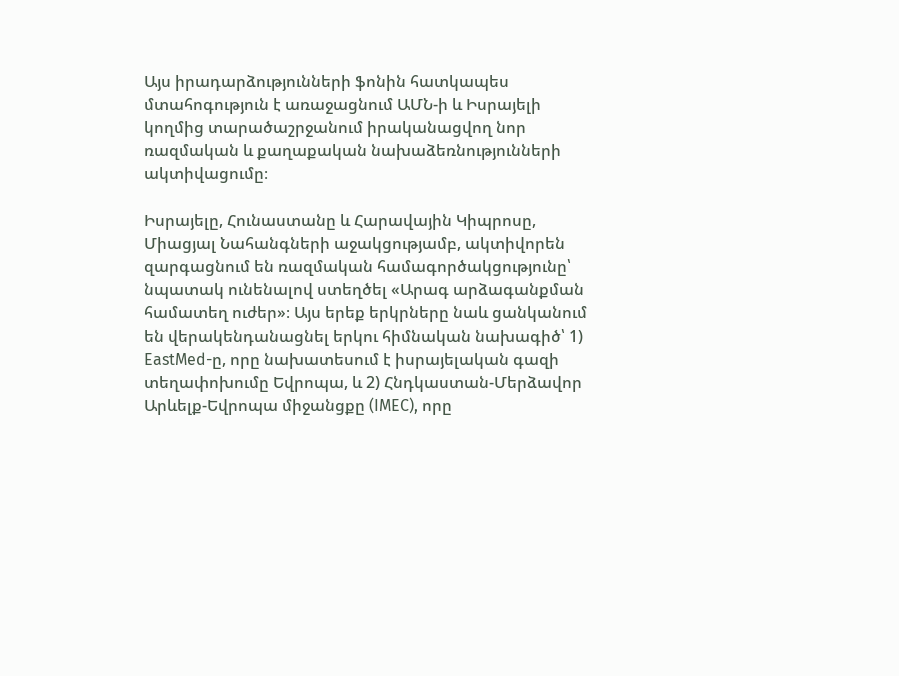Այս իրադարձությունների ֆոնին հատկապես մտահոգություն է առաջացնում ԱՄՆ-ի և Իսրայելի կողմից տարածաշրջանում իրականացվող նոր ռազմական և քաղաքական նախաձեռնությունների ակտիվացումը։

Իսրայելը, Հունաստանը և Հարավային Կիպրոսը, Միացյալ Նահանգների աջակցությամբ, ակտիվորեն զարգացնում են ռազմական համագործակցությունը՝ նպատակ ունենալով ստեղծել «Արագ արձագանքման համատեղ ուժեր»։ Այս երեք երկրները նաև ցանկանում են վերակենդանացնել երկու հիմնական նախագիծ՝ 1) EastMed-ը, որը նախատեսում է իսրայելական գազի տեղափոխումը Եվրոպա, և 2) Հնդկաստան-Մերձավոր Արևելք-Եվրոպա միջանցքը (IMEC), որը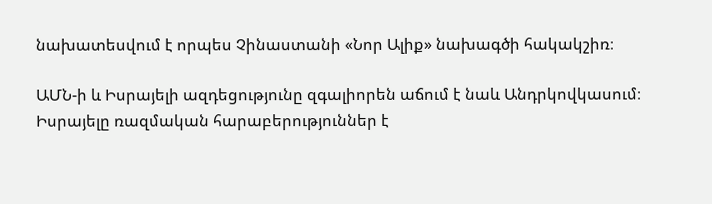նախատեսվում է որպես Չինաստանի «Նոր Ալիք» նախագծի հակակշիռ։

ԱՄՆ-ի և Իսրայելի ազդեցությունը զգալիորեն աճում է նաև Անդրկովկասում։ Իսրայելը ռազմական հարաբերություններ է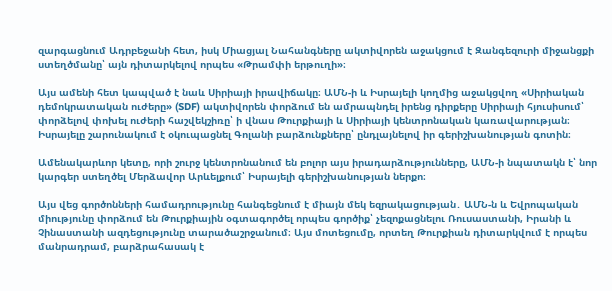զարգացնում Ադրբեջանի հետ, իսկ Միացյալ Նահանգները ակտիվորեն աջակցում է Զանգեզուրի միջանցքի ստեղծմանը՝ այն դիտարկելով որպես «Թրամփի երթուղի»։

Այս ամենի հետ կապված է նաև Սիրիայի իրավիճակը։ ԱՄՆ-ի և Իսրայելի կողմից աջակցվող «Սիրիական դեմոկրատական ուժերը» (SDF) ակտիվորեն փորձում են ամրապնդել իրենց դիրքերը Սիրիայի հյուսիսում՝ փորձելով փոխել ուժերի հաշվեկշիռը՝ ի վնաս Թուրքիայի և Սիրիայի կենտրոնական կառավարության։ Իսրայելը շարունակում է օկուպացնել Գոլանի բարձունքները՝ ընդլայնելով իր գերիշխանության գոտին։

Ամենակարևոր կետը, որի շուրջ կենտրոնանում են բոլոր այս իրադարձությունները, ԱՄՆ-ի նպատակն է՝ նոր կարգեր ստեղծել Մերձավոր Արևելքում՝ Իսրայելի գերիշխանության ներքո։

Այս վեց գործոնների համադրությունը հանգեցնում է միայն մեկ եզրակացության․ ԱՄՆ-ն և Եվրոպական միությունը փորձում են Թուրքիային օգտագործել որպես գործիք՝ չեզոքացնելու Ռուսաստանի, Իրանի և Չինաստանի ազդեցությունը տարածաշրջանում։ Այս մոտեցումը, որտեղ Թուրքիան դիտարկվում է որպես մանրադրամ, բարձրահասակ է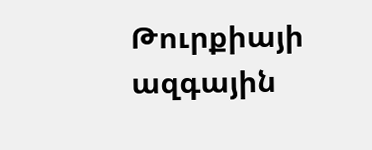Թուրքիայի ազգային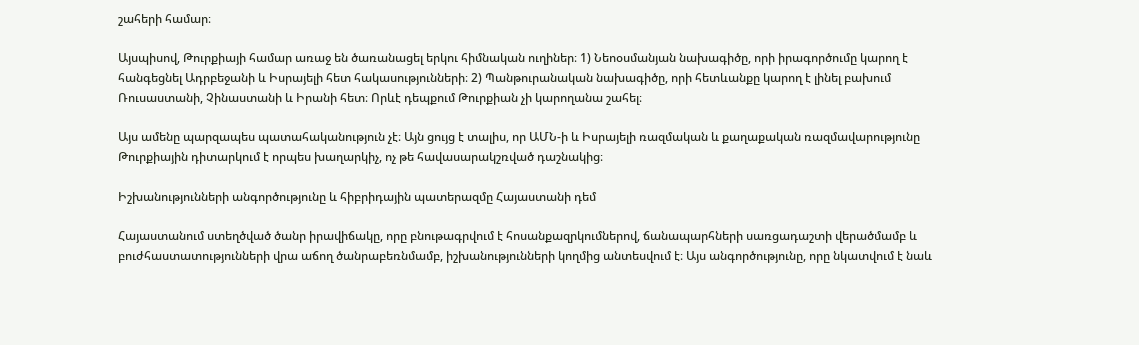շահերի համար։

Այսպիսով, Թուրքիայի համար առաջ են ծառանացել երկու հիմնական ուղիներ։ 1) Նեոօսմանյան նախագիծը, որի իրագործումը կարող է հանգեցնել Ադրբեջանի և Իսրայելի հետ հակասությունների։ 2) Պանթուրանական նախագիծը, որի հետևանքը կարող է լինել բախում Ռուսաստանի, Չինաստանի և Իրանի հետ։ Որևէ դեպքում Թուրքիան չի կարողանա շահել։

Այս ամենը պարզապես պատահականություն չէ։ Այն ցույց է տալիս, որ ԱՄՆ-ի և Իսրայելի ռազմական և քաղաքական ռազմավարությունը Թուրքիային դիտարկում է որպես խաղարկիչ, ոչ թե հավասարակշռված դաշնակից։

Իշխանությունների անգործությունը և հիբրիդային պատերազմը Հայաստանի դեմ

Հայաստանում ստեղծված ծանր իրավիճակը, որը բնութագրվում է հոսանքազրկումներով, ճանապարհների սառցադաշտի վերածմամբ և բուժհաստատությունների վրա աճող ծանրաբեռնմամբ, իշխանությունների կողմից անտեսվում է։ Այս անգործությունը, որը նկատվում է նաև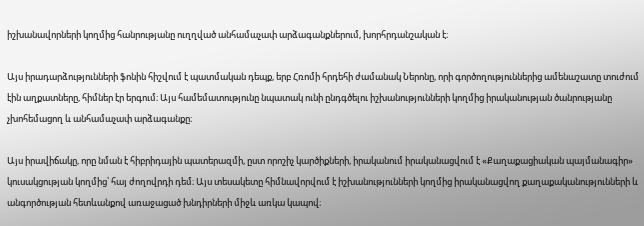իշխանավորների կողմից հանրությանը ուղղված անհամաչափ արձագանքներում, խորհրդանշական է։

Այս իրադարձությունների ֆոնին հիշվում է պատմական դեպք, երբ Հռոմի հրդեհի ժամանակ Ներոնը, որի գործողություններից ամենաշատը տուժում էին աղքատները, հիմներ էր երգում։ Այս համեմատությունը նպատակ ունի ընդգծելու իշխանությունների կողմից իրականության ծանրությանը չխոհեմացող և անհամաչափ արձագանքը։

Այս իրավիճակը, որը նման է հիբրիդային պատերազմի, ըստ որոշիչ կարծիքների, իրականում իրականացվում է «Քաղաքացիական պայմանագիր» կուսակցության կողմից՝ հայ ժողովրդի դեմ։ Այս տեսակետը հիմնավորվում է իշխանությունների կողմից իրականացվող քաղաքականությունների և անգործության հետևանքով առաջացած խնդիրների միջև առկա կապով։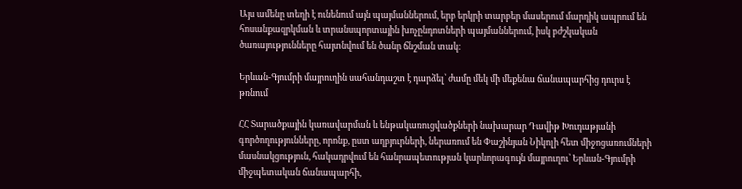Այս ամենը տեղի է ունենում այն պայմաններում, երբ երկրի տարբեր մասերում մարդիկ ապրում են հոսանքազրկման և տրանսպորտային խոչընդոտների պայմաններում, իսկ բժշկական ծառայությունները հայտնվում են ծանր ճնշման տակ։

Երևան-Գյումրի մայրուղին սահանդաշտ է դարձել՝ ժամը մեկ մի մեքենա ճանապարհից դուրս է թռնում

ՀՀ Տարածքային կառավարման և ենթակառուցվածքների նախարար Դավիթ Խուդաթյանի գործողությունները, որոնք, ըստ աղբյուրների, ներառում են Փաշինյան Նիկոլի հետ միջոցառումների մասնակցություն, հակադրվում են հանրապետության կարևորագույն մայրուղու՝ Երևան-Գյումրի միջպետական ճանապարհի,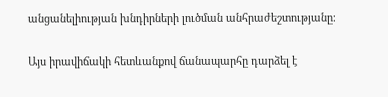անցանելիության խնդիրների լուծման անհրաժեշտությանը։

Այս իրավիճակի հետևանքով ճանապարհը դարձել է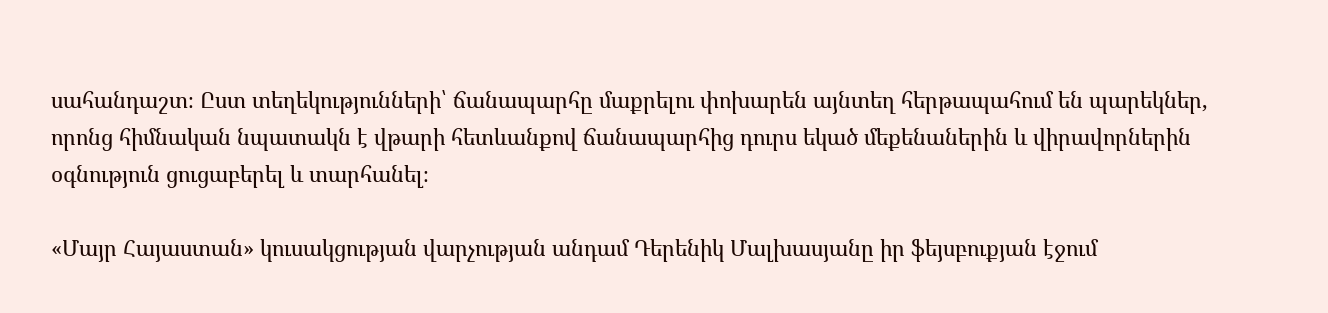սահանդաշտ։ Ըստ տեղեկությունների՝ ճանապարհը մաքրելու փոխարեն այնտեղ հերթապահում են պարեկներ, որոնց հիմնական նպատակն է վթարի հետևանքով ճանապարհից դուրս եկած մեքենաներին և վիրավորներին օգնություն ցուցաբերել և տարհանել։

«Մայր Հայաստան» կուսակցության վարչության անդամ Դերենիկ Մալխասյանը իր ֆեյսբուքյան էջում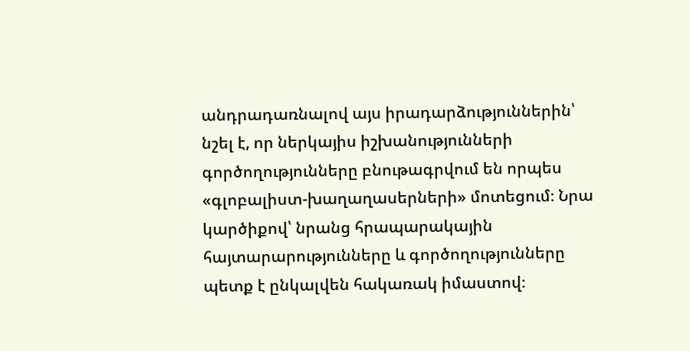անդրադառնալով այս իրադարձություններին՝ նշել է, որ ներկայիս իշխանությունների գործողությունները բնութագրվում են որպես «գլոբալիստ-խաղաղասերների» մոտեցում։ Նրա կարծիքով՝ նրանց հրապարակային հայտարարությունները և գործողությունները պետք է ընկալվեն հակառակ իմաստով։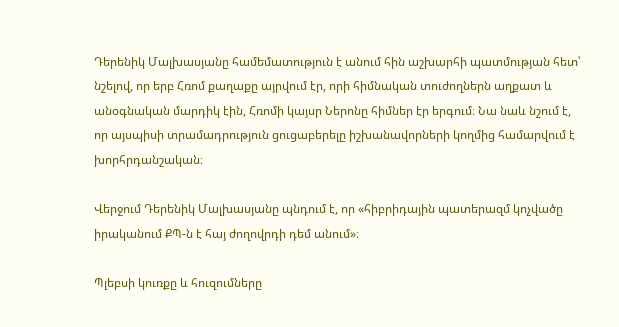Դերենիկ Մալխասյանը համեմատություն է անում հին աշխարհի պատմության հետ՝ նշելով, որ երբ Հռոմ քաղաքը այրվում էր, որի հիմնական տուժողներն աղքատ և անօգնական մարդիկ էին, Հռոմի կայսր Ներոնը հիմներ էր երգում։ Նա նաև նշում է, որ այսպիսի տրամադրություն ցուցաբերելը իշխանավորների կողմից համարվում է խորհրդանշական։

Վերջում Դերենիկ Մալխասյանը պնդում է, որ «հիբրիդային պատերազմ կոչվածը իրականում ՔՊ-ն է հայ ժողովրդի դեմ անում»։

Պլեբսի կուռքը և հուզումները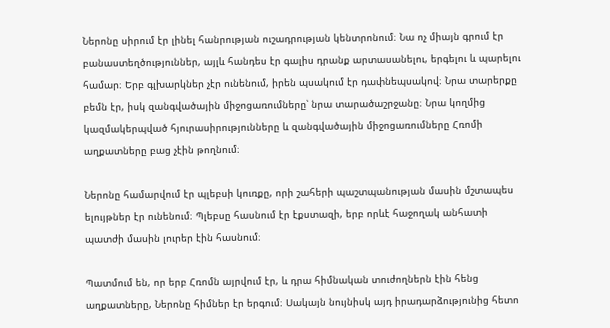Ներոնը սիրում էր լինել հանրության ուշադրության կենտրոնում։ Նա ոչ միայն գրում էր բանաստեղծություններ, այլև հանդես էր գալիս դրանք արտասանելու, երգելու և պարելու համար։ Երբ գլխարկներ չէր ունենում, իրեն պսակում էր դափնեպսակով։ Նրա տարերքը բեմն էր, իսկ զանգվածային միջոցառումները՝ նրա տարածաշրջանը։ Նրա կողմից կազմակերպված հյուրասիրությունները և զանգվածային միջոցառումները Հռոմի աղքատները բաց չէին թողնում։

Ներոնը համարվում էր պլեբսի կուռքը, որի շահերի պաշտպանության մասին մշտապես ելույթներ էր ունենում։ Պլեբսը հասնում էր էքստազի, երբ որևէ հաջողակ անհատի պատժի մասին լուրեր էին հասնում։

Պատմում են, որ երբ Հռոմն այրվում էր, և դրա հիմնական տուժողներն էին հենց աղքատները, Ներոնը հիմներ էր երգում։ Սակայն նույնիսկ այդ իրադարձությունից հետո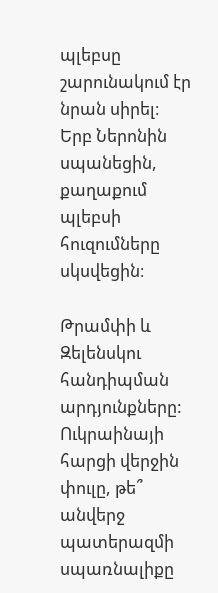պլեբսը շարունակում էր նրան սիրել։ Երբ Ներոնին սպանեցին, քաղաքում պլեբսի հուզումները սկսվեցին։

Թրամփի և Զելենսկու հանդիպման արդյունքները: Ուկրաինայի հարցի վերջին փուլը, թե՞ անվերջ պատերազմի սպառնալիքը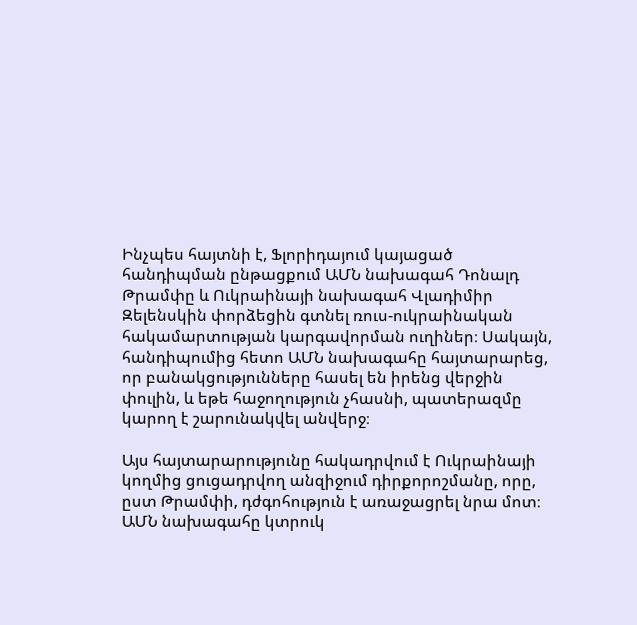Ինչպես հայտնի է, Ֆլորիդայում կայացած հանդիպման ընթացքում ԱՄՆ նախագահ Դոնալդ Թրամփը և Ուկրաինայի նախագահ Վլադիմիր Զելենսկին փորձեցին գտնել ռուս-ուկրաինական հակամարտության կարգավորման ուղիներ։ Սակայն, հանդիպումից հետո ԱՄՆ նախագահը հայտարարեց, որ բանակցությունները հասել են իրենց վերջին փուլին, և եթե հաջողություն չհասնի, պատերազմը կարող է շարունակվել անվերջ։

Այս հայտարարությունը հակադրվում է Ուկրաինայի կողմից ցուցադրվող անզիջում դիրքորոշմանը, որը, ըստ Թրամփի, դժգոհություն է առաջացրել նրա մոտ։ ԱՄՆ նախագահը կտրուկ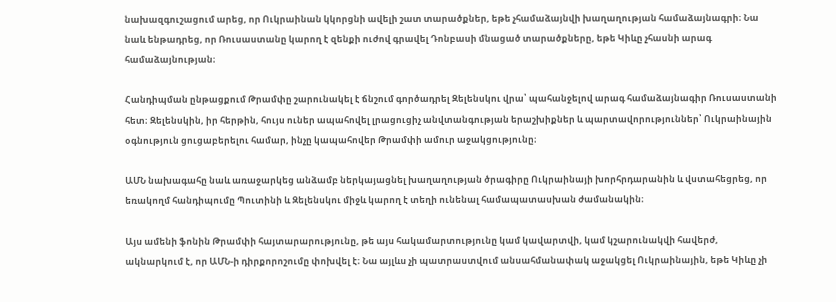նախազգուշացում արեց, որ Ուկրաինան կկորցնի ավելի շատ տարածքներ, եթե չհամաձայնվի խաղաղության համաձայնագրի։ Նա նաև ենթադրեց, որ Ռուսաստանը կարող է զենքի ուժով գրավել Դոնբասի մնացած տարածքները, եթե Կիևը չհասնի արագ համաձայնության։

Հանդիպման ընթացքում Թրամփը շարունակել է ճնշում գործադրել Զելենսկու վրա՝ պահանջելով արագ համաձայնագիր Ռուսաստանի հետ։ Զելենսկին, իր հերթին, հույս ուներ ապահովել լրացուցիչ անվտանգության երաշխիքներ և պարտավորություններ՝ Ուկրաինային օգնություն ցուցաբերելու համար, ինչը կապահովեր Թրամփի ամուր աջակցությունը։

ԱՄՆ նախագահը նաև առաջարկեց անձամբ ներկայացնել խաղաղության ծրագիրը Ուկրաինայի խորհրդարանին և վստահեցրեց, որ եռակողմ հանդիպումը Պուտինի և Զելենսկու միջև կարող է տեղի ունենալ համապատասխան ժամանակին։

Այս ամենի ֆոնին Թրամփի հայտարարությունը, թե այս հակամարտությունը կամ կավարտվի, կամ կշարունակվի հավերժ, ակնարկում է, որ ԱՄՆ-ի դիրքորոշումը փոխվել է։ Նա այլևս չի պատրաստվում անսահմանափակ աջակցել Ուկրաինային, եթե Կիևը չի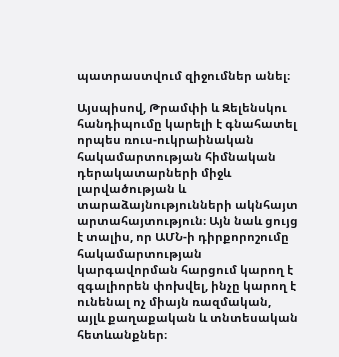պատրաստվում զիջումներ անել։

Այսպիսով, Թրամփի և Զելենսկու հանդիպումը կարելի է գնահատել որպես ռուս-ուկրաինական հակամարտության հիմնական դերակատարների միջև լարվածության և տարաձայնությունների ակնհայտ արտահայտություն։ Այն նաև ցույց է տալիս, որ ԱՄՆ-ի դիրքորոշումը հակամարտության կարգավորման հարցում կարող է զգալիորեն փոխվել, ինչը կարող է ունենալ ոչ միայն ռազմական, այլև քաղաքական և տնտեսական հետևանքներ։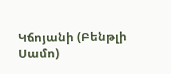Կճոյանի (Բենթլի Սամո)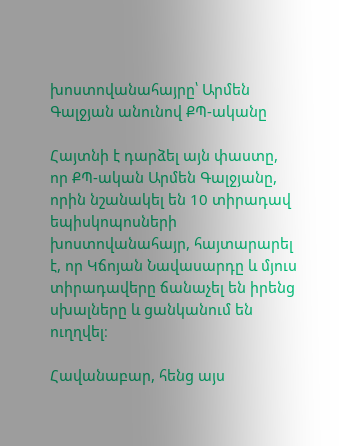խոստովանահայրը՝ Արմեն Գալջյան անունով ՔՊ-ականը

Հայտնի է դարձել այն փաստը, որ ՔՊ-ական Արմեն Գալջյանը, որին նշանակել են 10 տիրադավ եպիսկոպոսների խոստովանահայր, հայտարարել է, որ Կճոյան Նավասարդը և մյուս տիրադավերը ճանաչել են իրենց սխալները և ցանկանում են ուղղվել։

Հավանաբար, հենց այս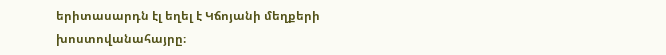երիտասարդն էլ եղել է Կճոյանի մեղքերի խոստովանահայրը։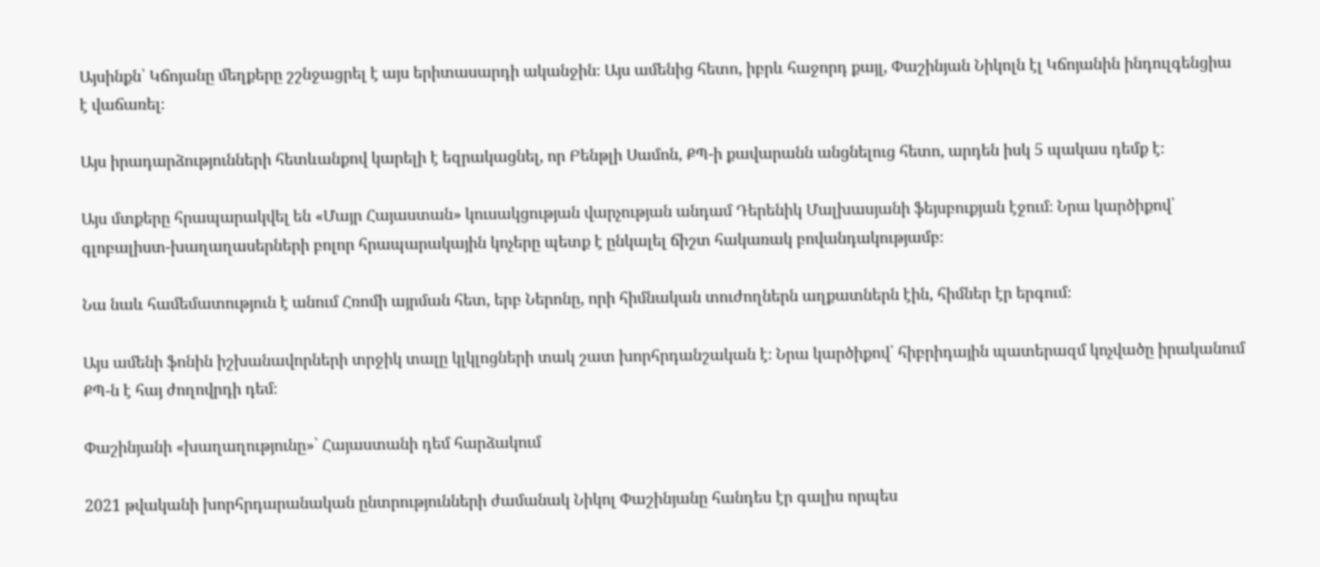Այսինքն՝ Կճոյանը մեղքերը շշնջացրել է այս երիտասարդի ականջին։ Այս ամենից հետո, իբրև հաջորդ քայլ, Փաշինյան Նիկոլն էլ Կճոյանին ինդուլգենցիա է վաճառել։

Այս իրադարձությունների հետևանքով կարելի է եզրակացնել, որ Բենթլի Սամոն, ՔՊ-ի քավարանն անցնելուց հետո, արդեն իսկ 5 պակաս դեմք է։

Այս մտքերը հրապարակվել են «Մայր Հայաստան» կուսակցության վարչության անդամ Դերենիկ Մալխասյանի ֆեյսբուքյան էջում։ Նրա կարծիքով՝ գլոբալիստ-խաղաղասերների բոլոր հրապարակային կոչերը պետք է ընկալել ճիշտ հակառակ բովանդակությամբ։

Նա նաև համեմատություն է անում Հռոմի այրման հետ, երբ Ներոնը, որի հիմնական տուժողներն աղքատներն էին, հիմներ էր երգում։

Այս ամենի ֆոնին իշխանավորների տրջիկ տալը կլկլոցների տակ շատ խորհրդանշական է։ Նրա կարծիքով՝ հիբրիդային պատերազմ կոչվածը իրականում ՔՊ-ն է հայ ժողովրդի դեմ։

Փաշինյանի «խաղաղությունը»՝ Հայաստանի դեմ հարձակում

2021 թվականի խորհրդարանական ընտրությունների ժամանակ Նիկոլ Փաշինյանը հանդես էր գալիս որպես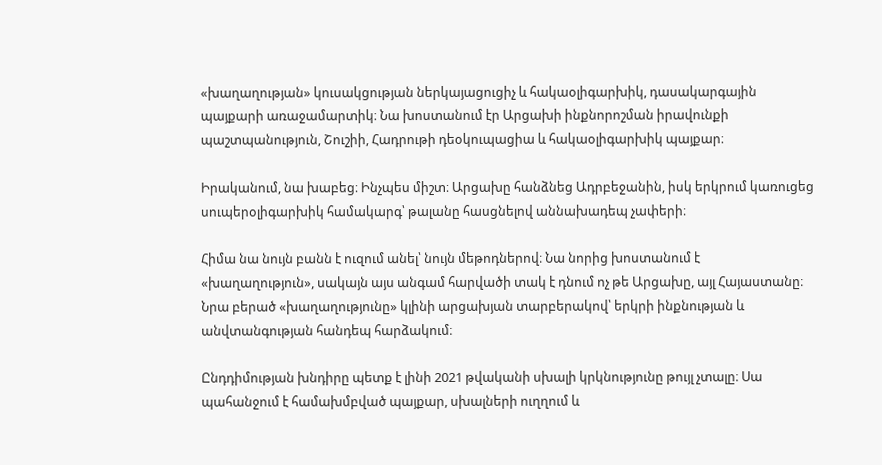«խաղաղության» կուսակցության ներկայացուցիչ և հակաօլիգարխիկ, դասակարգային պայքարի առաջամարտիկ։ Նա խոստանում էր Արցախի ինքնորոշման իրավունքի պաշտպանություն, Շուշիի, Հադրութի դեօկուպացիա և հակաօլիգարխիկ պայքար։

Իրականում, նա խաբեց։ Ինչպես միշտ։ Արցախը հանձնեց Ադրբեջանին, իսկ երկրում կառուցեց սուպերօլիգարխիկ համակարգ՝ թալանը հասցնելով աննախադեպ չափերի։

Հիմա նա նույն բանն է ուզում անել՝ նույն մեթոդներով։ Նա նորից խոստանում է «խաղաղություն», սակայն այս անգամ հարվածի տակ է դնում ոչ թե Արցախը, այլ Հայաստանը։ Նրա բերած «խաղաղությունը» կլինի արցախյան տարբերակով՝ երկրի ինքնության և անվտանգության հանդեպ հարձակում։

Ընդդիմության խնդիրը պետք է լինի 2021 թվականի սխալի կրկնությունը թույլ չտալը։ Սա պահանջում է համախմբված պայքար, սխալների ուղղում և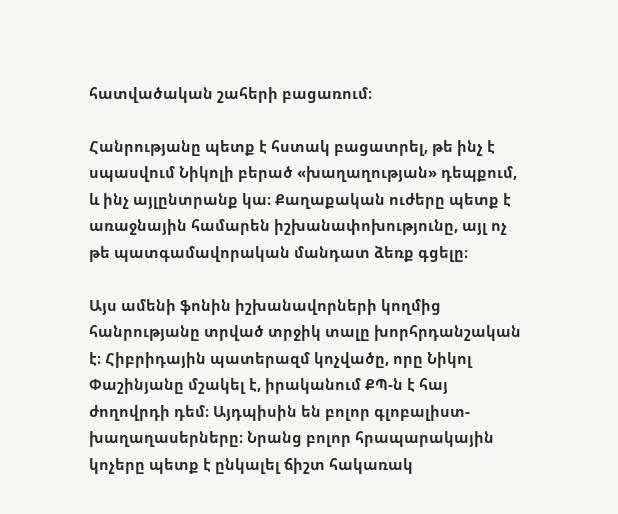հատվածական շահերի բացառում։

Հանրությանը պետք է հստակ բացատրել, թե ինչ է սպասվում Նիկոլի բերած «խաղաղության» դեպքում, և ինչ այլընտրանք կա։ Քաղաքական ուժերը պետք է առաջնային համարեն իշխանափոխությունը, այլ ոչ թե պատգամավորական մանդատ ձեռք գցելը։

Այս ամենի ֆոնին իշխանավորների կողմից հանրությանը տրված տրջիկ տալը խորհրդանշական է։ Հիբրիդային պատերազմ կոչվածը, որը Նիկոլ Փաշինյանը մշակել է, իրականում ՔՊ-ն է հայ ժողովրդի դեմ։ Այդպիսին են բոլոր գլոբալիստ-խաղաղասերները։ Նրանց բոլոր հրապարակային կոչերը պետք է ընկալել ճիշտ հակառակ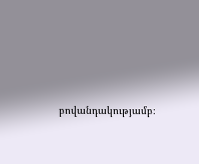բովանդակությամբ։